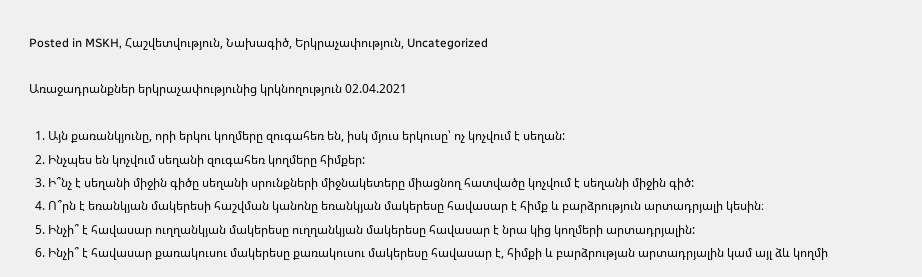Posted in MSKH, Հաշվետվություն, Նախագիծ, Երկրաչափություն, Uncategorized

Առաջադրանքներ երկրաչափությունից կրկնողություն 02.04.2021

  1. Այն քառանկյունը, որի երկու կողմերը զուգահեռ են, իսկ մյուս երկուսը՝ ոչ կոչվում է սեղան:
  2. Ինչպես են կոչվում սեղանի զուգահեռ կողմերը հիմքեր:
  3. Ի՞նչ է սեղանի միջին գիծը սեղանի սրունքների միջնակետերը միացնող հատվածը կոչվում է սեղանի միջին գիծ:
  4. Ո՞րն է եռանկյան մակերեսի հաշվման կանոնը եռանկյան մակերեսը հավասար է հիմք և բարձրություն արտադրյալի կեսին։
  5. Ինչի՞ է հավասար ուղղանկյան մակերեսը ուղղանկյան մակերեսը հավասար է նրա կից կողմերի արտադրյալին:
  6. Ինչի՞ է հավասար քառակուսու մակերեսը քառակուսու մակերեսը հավասար է, հիմքի և բարձրության արտադրյալին կամ այլ ձև կողմի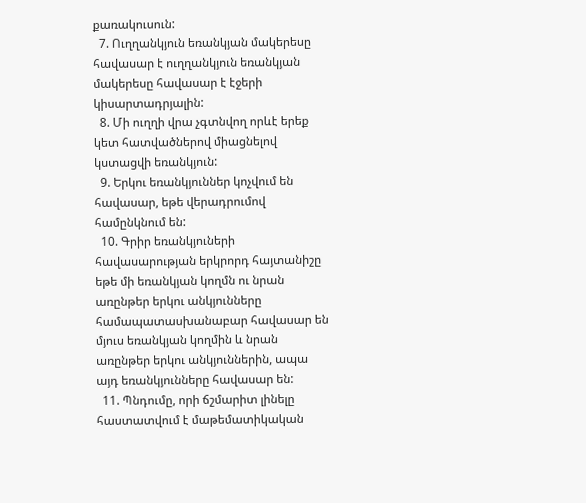քառակուսուն:
  7. Ուղղանկյուն եռանկյան մակերեսը հավասար է ուղղանկյուն եռանկյան մակերեսը հավասար է էջերի կիսարտադրյալին:
  8. Մի ուղղի վրա չգտնվող որևէ երեք կետ հատվածներով միացնելով կստացվի եռանկյուն:
  9. Երկու եռանկյուններ կոչվում են հավասար, եթե վերադրումով համընկնում են:
  10. Գրիր եռանկյուների հավասարության երկրորդ հայտանիշը եթե մի եռանկյան կողմն ու նրան առընթեր երկու անկյունները համապատասխանաբար հավասար են մյուս եռանկյան կողմին և նրան առընթեր երկու անկյուններին, ապա այդ եռանկյունները հավասար են:
  11. Պնդումը, որի ճշմարիտ լինելը հաստատվում է մաթեմատիկական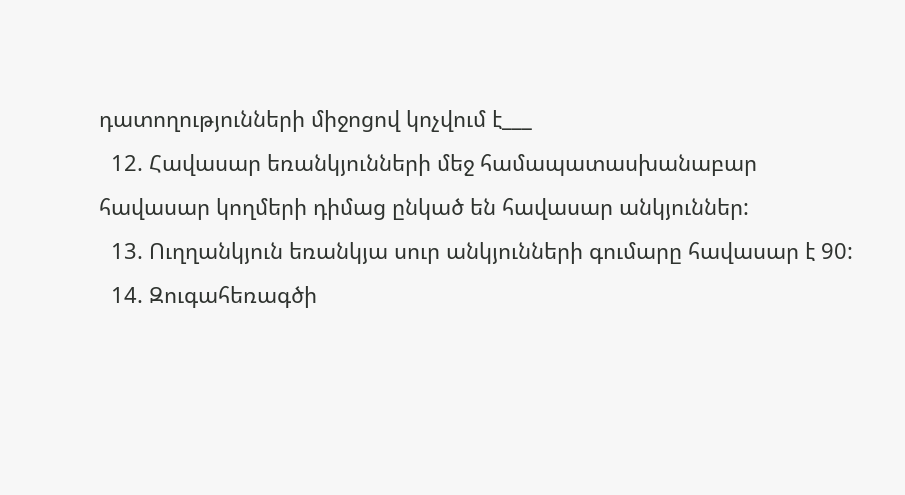դատողությունների միջոցով կոչվում է___
  12. Հավասար եռանկյունների մեջ համապատասխանաբար հավասար կողմերի դիմաց ընկած են հավասար անկյուններ:
  13. Ուղղանկյուն եռանկյա սուր անկյունների գումարը հավասար է 90:
  14. Զուգահեռագծի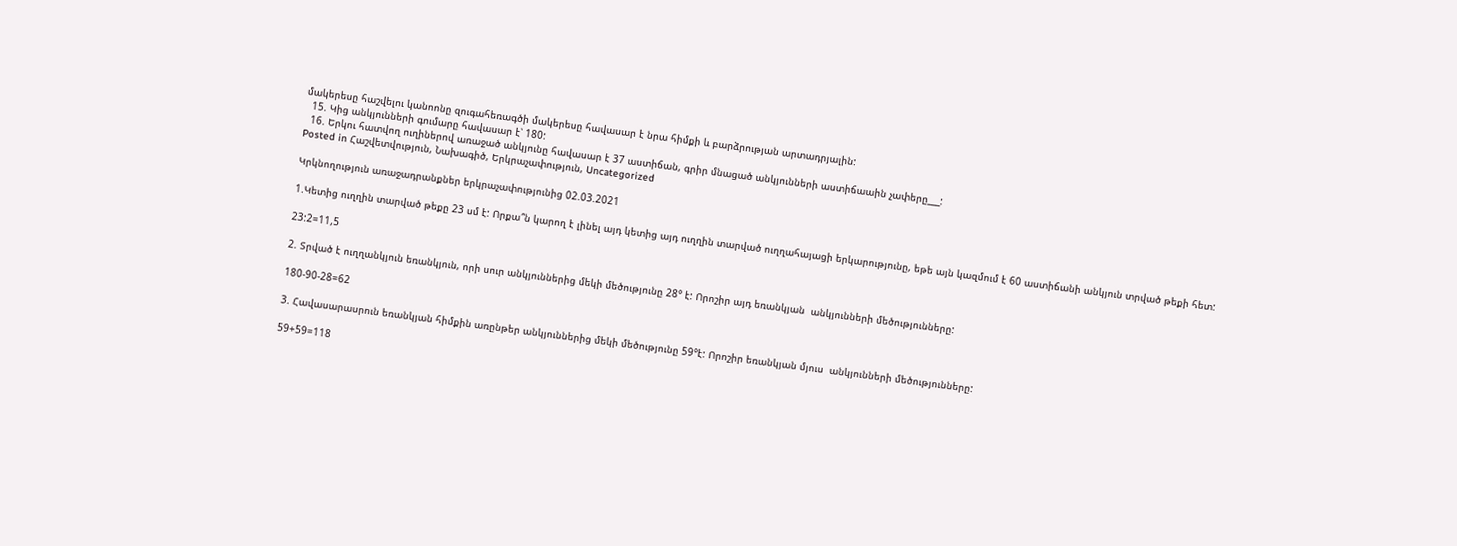մակերեսը հաշվելու կանոոնը զուգահեռագծի մակերեսը հավասար է նրա հիմքի և բարձրության արտադրյալին:
  15. Կից անկյունների գումարը հավասար է՝ 180:
  16. Երկու հատվող ուղիներով առաջած անկյունը հավասար է 37 աստիճան, գրիր մնացած անկյունների աստիճաաին չափերը___:
Posted in Հաշվետվություն, Նախագիծ, Երկրաչափություն, Uncategorized

Կրկնողություն առաջադրանքներ երկրաչափությունից 02.03.2021

1.Կետից ուղղին տարված թեքը 23 սմ է: Որքա՞ն կարող է լինել այդ կետից այդ ուղղին տարված ուղղահայացի երկարությունը, եթե այն կազմում է 60 աստիճանի անկյուն տրված թեքի հետ:

23:2=11,5

2. Տրված է ուղղանկյուն եռանկյուն, որի սուր անկյուններից մեկի մեծությունը 28° է: Որոշիր այդ եռանկյան  անկյունների մեծությունները:

180-90-28=62

3. Հավասարասրուն եռանկյան հիմքին առընթեր անկյուններից մեկի մեծությունը 59°է: Որոշիր եռանկյան մյուս  անկյունների մեծությունները:

59+59=118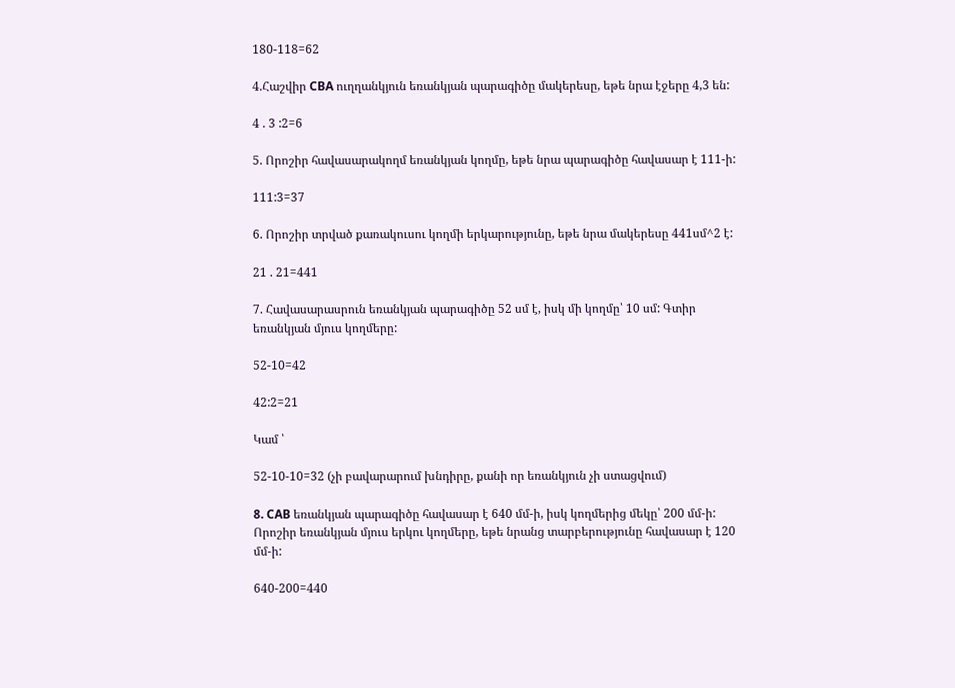180-118=62

4.Հաշվիր CBA ուղղանկյուն եռանկյան պարագիծը մակերեսը, եթե նրա էջերը 4,3 են:

4 . 3 :2=6

5. Որոշիր հավասարակողմ եռանկյան կողմը, եթե նրա պարագիծը հավասար է 111-ի:

111:3=37

6. Որոշիր տրված քառակուսու կողմի երկարությունը, եթե նրա մակերեսը 441սմ^2 է:

21 . 21=441

7. Հավասարասրուն եռանկյան պարագիծը 52 սմ է, իսկ մի կողմը՝ 10 սմ: Գտիր եռանկյան մյուս կողմերը:

52-10=42

42:2=21

Կամ ՝

52-10-10=32 (չի բավարարում խնդիրը, քանի որ եռանկյուն չի ստացվում)

8. CAB եռանկյան պարագիծը հավասար է 640 մմ-ի, իսկ կողմերից մեկը՝ 200 մմ-ի: Որոշիր եռանկյան մյուս երկու կողմերը, եթե նրանց տարբերությունը հավասար է 120 մմ-ի:

640-200=440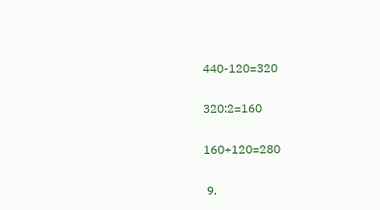440-120=320

320:2=160

160+120=280

 9.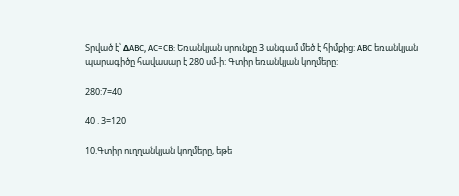Տրված է՝ ΔABC, AC=CB: Եռանկյան սրունքը 3 անգամ մեծ է հիմքից: ABC եռանկյան պարագիծը հավասար է 280 սմ-ի: Գտիր եռանկյան կողմերը:

280:7=40

40 . 3=120

10.Գտիր ուղղանկյան կողմերը, եթե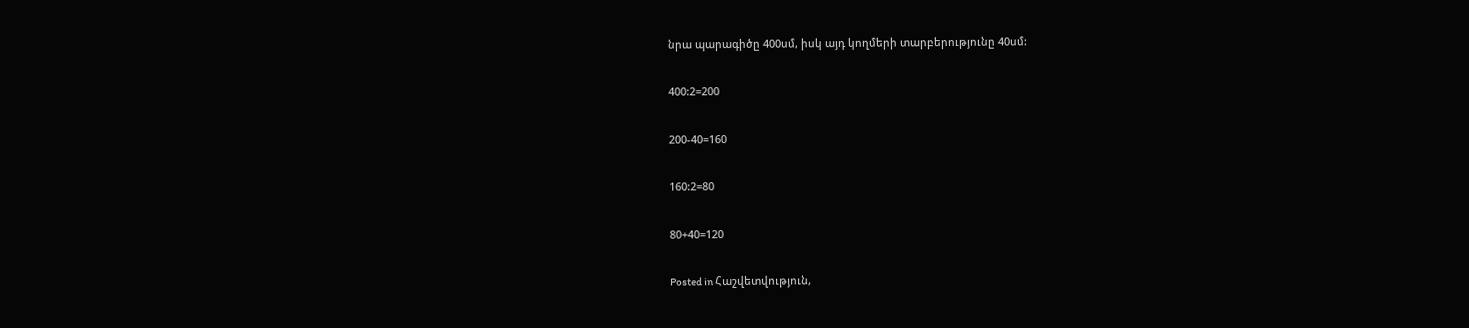նրա պարագիծը 400սմ, իսկ այդ կողմերի տարբերությունը 40սմ:

400:2=200

200-40=160

160:2=80

80+40=120

Posted in Հաշվետվություն,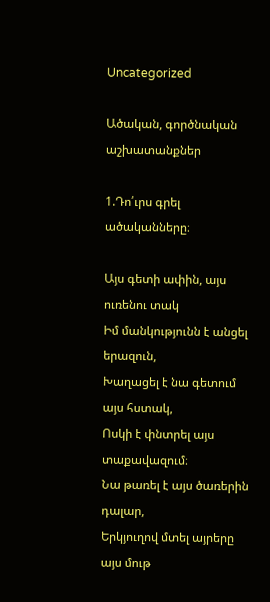Uncategorized

Ածական, գործնական աշխատանքներ

1.Դո՛ւրս գրել ածականները։

Այս գետի ափին, այս ուռենու տակ
Իմ մանկությունն է անցել երազուն,
Խաղացել է նա գետում այս հստակ,
Ոսկի է փնտրել այս տաքավազում։
Նա թառել է այս ծառերին դալար,
Երկյուղով մտել այրերը այս մութ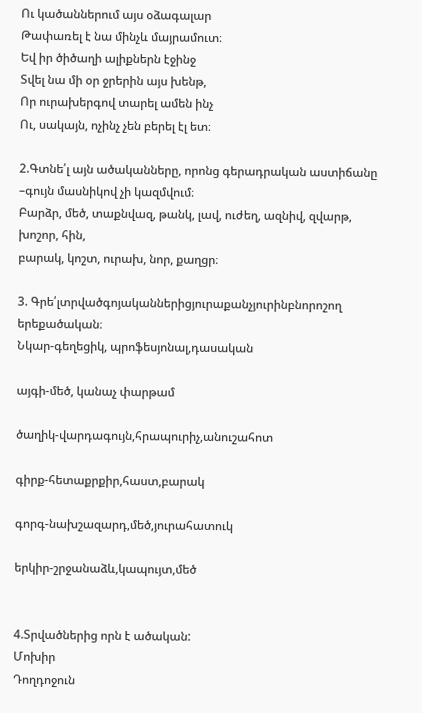Ու կածաններում այս օձագալար
Թափառել է նա մինչև մայրամուտ։
Եվ իր ծիծաղի ալիքներն էջինջ
Տվել նա մի օր ջրերին այս խենթ,
Որ ուրախերգով տարել ամեն ինչ
Ու, սակայն, ոչինչ չեն բերել էլ ետ։

2.Գտնե՛լ այն ածականները, որոնց գերադրական աստիճանը
–գույն մասնիկով չի կազմվում։
Բարձր, մեծ, տաքնվազ, թանկ, լավ, ուժեղ, ազնիվ, զվարթ, խոշոր, հին,
բարակ, կոշտ, ուրախ, նոր, քաղցր։

3. Գրե՛լտրվածգոյականներիցյուրաքանչյուրինբնորոշող
երեքածական։
Նկար-գեղեցիկ, պրոֆեսյոնալ,դասական

այգի-մեծ, կանաչ փարթամ

ծաղիկ-վարդագույն,հրապուրիչ,անուշահոտ

գիրք-հետաքրքիր,հաստ,բարակ

գորգ-նախշազարդ,մեծ,յուրահատուկ

երկիր-շրջանաձև,կապույտ,մեծ


4.Տրվածներից որն է ածական:
Մոխիր
Դողդոջուն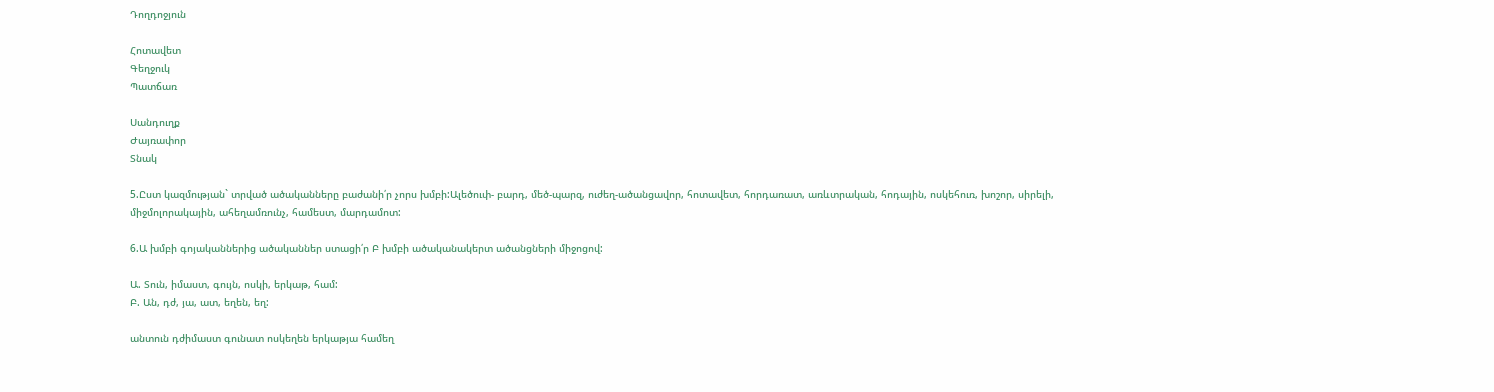Դողդոջյուն

Հոտավետ
Գեղջուկ
Պատճառ

Սանդուղք
Ժայռափոր
Տնակ

5.Ըստ կազմության` տրված ածականները բաժանի՛ր չորս խմբի:Ալեծուփ- բարդ, մեծ-պարզ, ուժեղ-ածանցավոր, հոտավետ, հորդառատ, առևտրական, հոդային, ոսկեհուռ, խոշոր, սիրելի, միջմոլորակային, ահեղամռունչ, համեստ, մարդամոտ:

6.Ա խմբի գոյականներից ածականներ ստացի՛ր Բ խմբի ածականակերտ ածանցների միջոցով:

Ա. Տուն, իմաստ, գույն, ոսկի, երկաթ, համ:
Բ. Ան, դժ, յա, ատ, եղեն, եղ:

անտուն դժիմաստ գունատ ոսկեղեն երկաթյա համեղ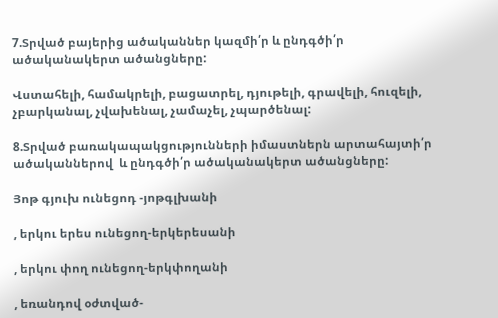7.Տրված բայերից ածականներ կազմի՛ր և ընդգծի՛ր  ածականակերտ ածանցները:

Վստահելի, համակրելի, բացատրել, դյութելի, գրավելի, հուզելի, չբարկանալ, չվախենալ, չամաչել, չպարծենալ:

8.Տրված բառակապակցությունների իմաստներն արտահայտի՛ր ածականներով  և ընդգծի՛ր ածականակերտ ածանցները:

Յոթ գյուխ ունեցոդ -յոթգլխանի

, երկու երես ունեցող-երկերեսանի

, երկու փող ունեցող-երկփողանի

, եռանդով օժտված-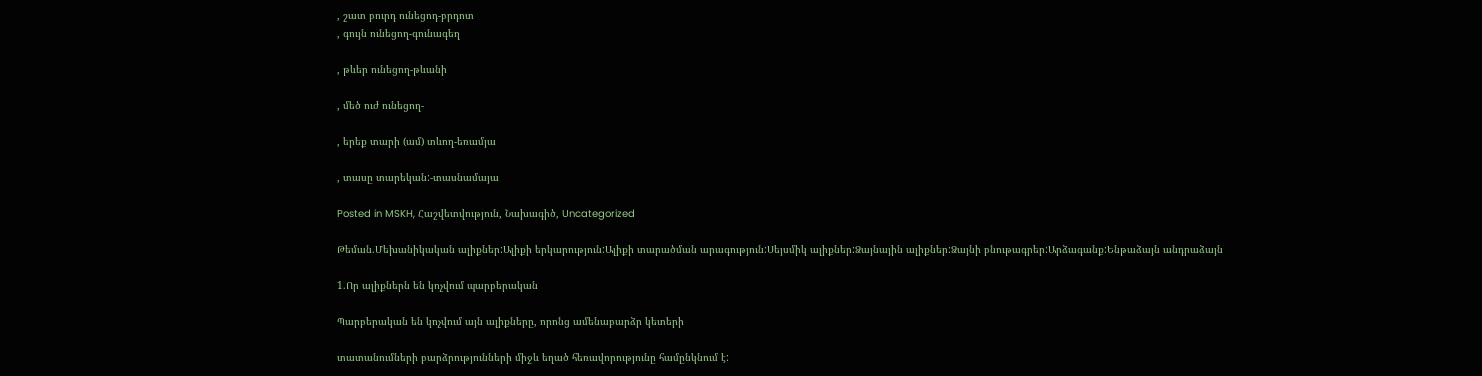, շատ բուրդ ունեցոդ-բրդոտ
, գույն ունեցող-գունագեղ

, թևեր ունեցող-թևանի

, մեծ ուժ ունեցող-

, երեք տարի (ամ) տևող-եռամյա

, տասը տարեկան:-տասնամայա

Posted in MSKH, Հաշվետվություն, Նախագիծ, Uncategorized

Թեման.Մեխանիկական ալիքներ:Ալիքի երկարություն:Ալիքի տարածման արագություն:Սեյսմիկ ալիքներ:Ձայնային ալիքներ:Ձայնի բնութագրեր:Արձագանք:Ենթաձայն անդրաձայն

1.Որ ալիքներն են կոչվում պարբերական

Պարբերական են կոչվում այն ալիքները, որոնց ամենաբարձր կետերի

տատանումների բարձրությունների միջև եղած հեռավորությունը համընկնում է: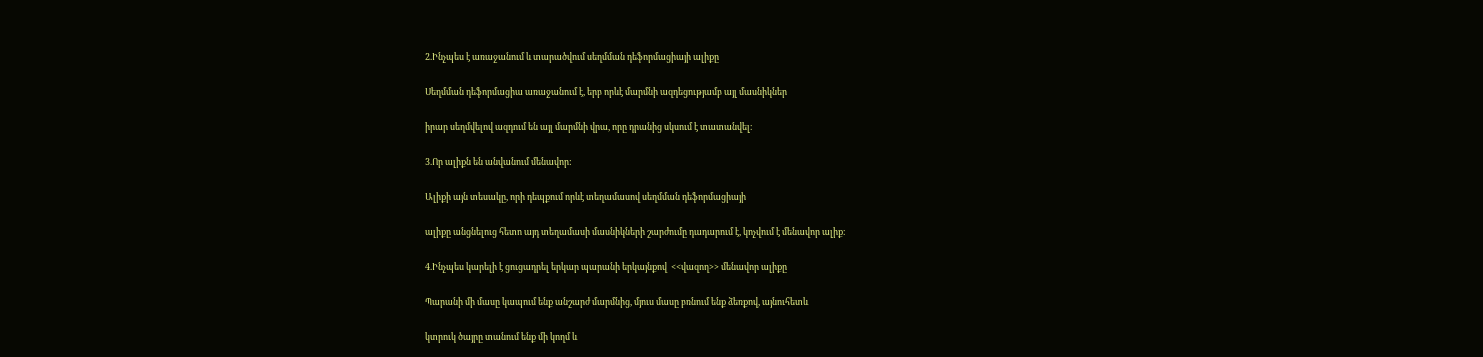2.Ինչպես է առաջանում և տարածվում սեղմման դեֆորմացիայի ալիքը

Սեղմման դեֆորմացիա առաջանում է, երբ որևէ մարմնի ազդեցությամբ այլ մասնիկներ

իրար սեղմվելով ազդում են այլ մարմնի վրա, որը դրանից սկսում է տատանվել։

3.Որ ալիքն են անվանում մենավոր:

Ալիքի այն տեսակը, որի դեպքում որևէ տեղամասով սեղմման դեֆորմացիայի

ալիքը անցնելուց հետո այդ տեղամասի մասնիկների շարժումը դադարում է, կոչվում է մենավոր ալիք։

4.Ինչպես կարելի է ցուցադրել երկար պարանի երկայնքով  <<վազող>> մենավոր ալիքը

Պարանի մի մասը կապում ենք անշարժ մարմնից, մյուս մասը բռնում ենք ձեռքով, այնուհետև

կտրուկ ծայրը տանում ենք մի կողմ և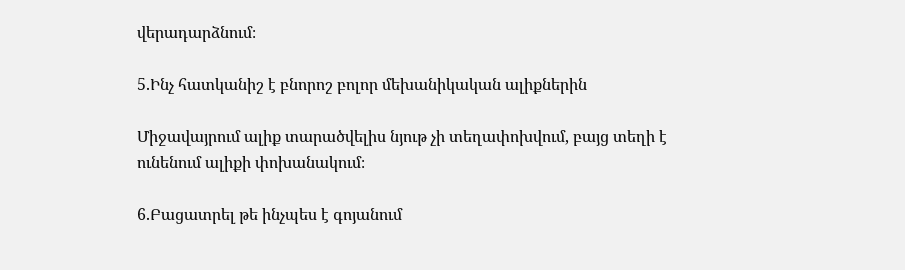վերադարձնում։

5.Ինչ հատկանիշ է բնորոշ բոլոր մեխանիկական ալիքներին

Միջավայրում ալիք տարածվելիս նյութ չի տեղափոխվում, բայց տեղի է ունենում ալիքի փոխանակում։

6.Բացատրել թե ինչպես է գոյանում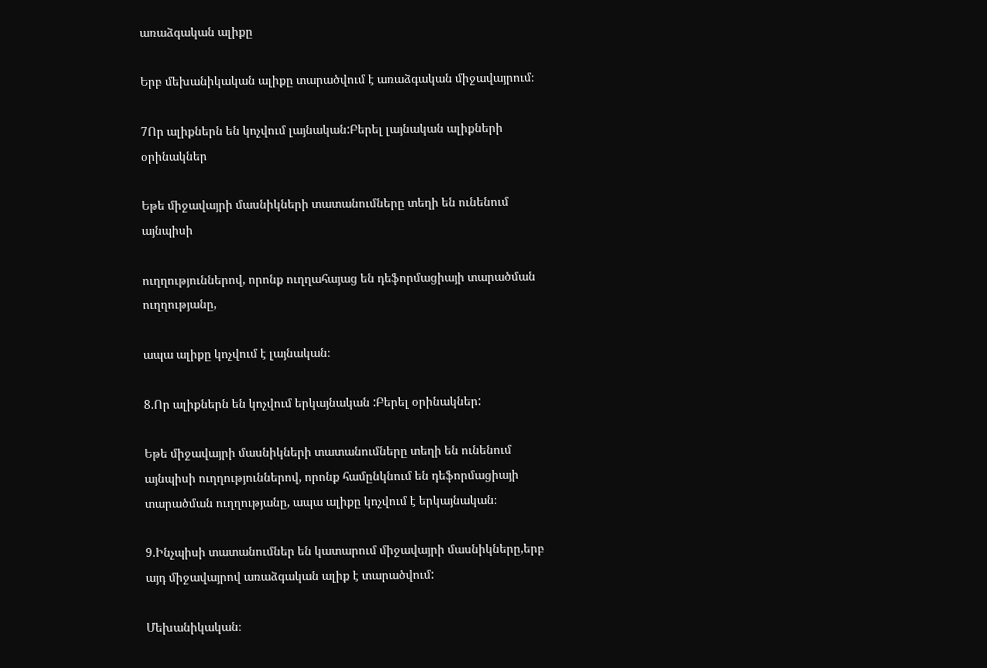առաձգական ալիքը

Երբ մեխանիկական ալիքը տարածվում է առաձգական միջավայրում։

7Որ ալիքներն են կոչվում լայնական:Բերել լայնական ալիքների օրինակներ

Եթե միջավայրի մասնիկների տատանումները տեղի են ունենում այնպիսի

ուղղություններով, որոնք ուղղահայաց են դեֆորմացիայի տարածման ուղղությանը,

ապա ալիքը կոչվում է լայնական։

8.Որ ալիքներն են կոչվում երկայնական :Բերել օրինակներ:

Եթե միջավայրի մասնիկների տատանումները տեղի են ունենում այնպիսի ուղղություններով, որոնք համընկնում են դեֆորմացիայի տարածման ուղղությանը, ապա ալիքը կոչվում է երկայնական։

9.Ինչպիսի տատանումներ են կատարում միջավայրի մասնիկները,երբ այդ միջավայրով առաձգական ալիք է տարածվում:

Մեխանիկական։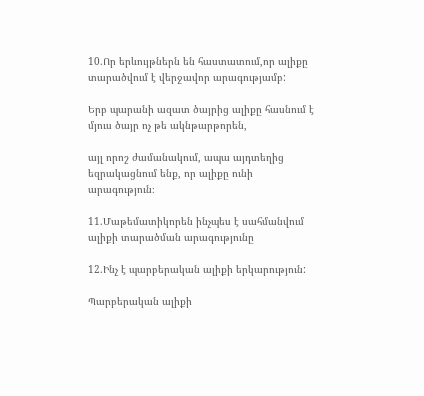10.Որ երևույթներն են հաստատում,որ ալիքը տարածվում է վերջավոր արագությամբ:

Երբ պարանի ազատ ծայրից ալիքը հասնում է մյուս ծայր ոչ թե ակնթարթորեն,

այլ որոշ ժամանակում, ապա այդտեղից եզրակացնում ենք, որ ալիքը ունի արագություն։

11.Մաթեմատիկորեն ինչպես է սահմանվում ալիքի տարածման արագությունը

12.Ինչ է պարբերական ալիքի երկարություն:

Պարբերական ալիքի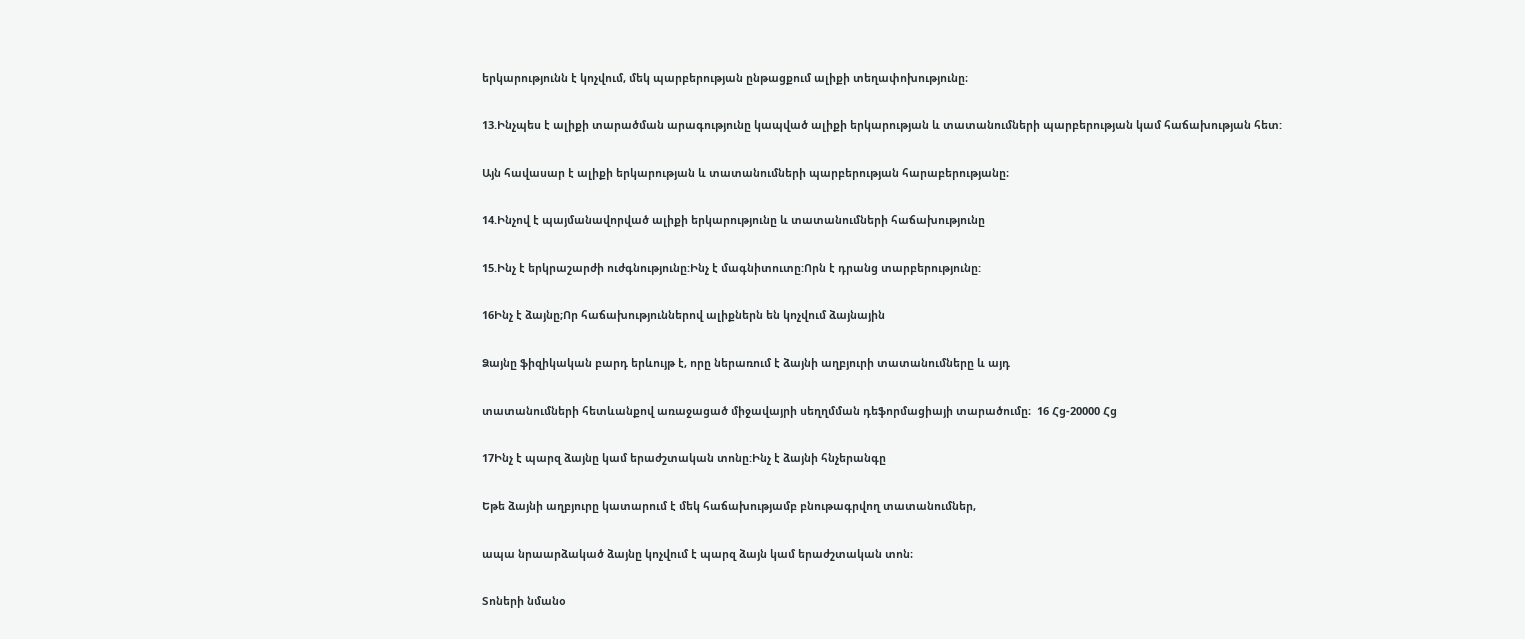երկարությունն է կոչվում, մեկ պարբերության ընթացքում ալիքի տեղափոխությունը։

13.Ինչպես է ալիքի տարածման արագությունը կապված ալիքի երկարության և տատանումների պարբերության կամ հաճախության հետ:

Այն հավասար է ալիքի երկարության և տատանումների պարբերության հարաբերությանը։

14.Ինչով է պայմանավորված ալիքի երկարությունը և տատանումների հաճախությունը

15.Ինչ է երկրաշարժի ուժգնությունը:Ինչ է մագնիտուտը:Որն է դրանց տարբերությունը:

16Ինչ է ձայնը;Որ հաճախություններով ալիքներն են կոչվում ձայնային

Ձայնը ֆիզիկական բարդ երևույթ է, որը ներառում է ձայնի աղբյուրի տատանումները և այդ

տատանումների հետևանքով առաջացած միջավայրի սեղղմման դեֆորմացիայի տարածումը։  16 Հց-20000 Հց

17Ինչ է պարզ ձայնը կամ երաժշտական տոնը:Ինչ է ձայնի հնչերանգը

Եթե ձայնի աղբյուրը կատարում է մեկ հաճախությամբ բնութագրվող տատանումներ,

ապա նրաարձակած ձայնը կոչվում է պարզ ձայն կամ երաժշտական տոն։

Տոների նմանօ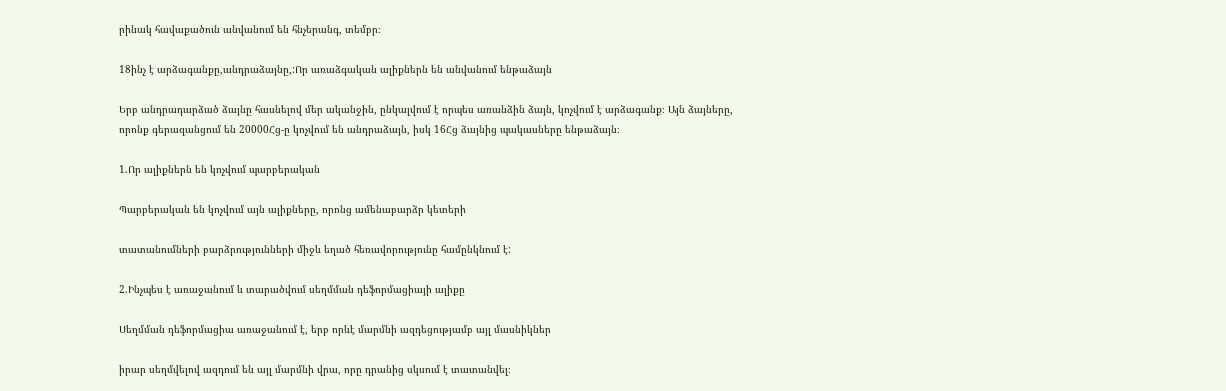րինակ հավաքածուն անվանում են հնչերանգ, տեմբր։

18ինչ է արձագանքը,անդրաձայնը,:Որ առաձգական ալիքներն են անվանում ենթաձայն

Երբ անդրադարձած ձայնը հասնելով մեր ականջին, ընկալվում է որպես առանձին ձայն, կոչվում է արձագանք։ Այն ձայները, որոնք գերազանցում են 20000Հց-ը կոչվում են անդրաձայն, իսկ 16Հց ձայնից պակասները ենթաձայն։

1.Որ ալիքներն են կոչվում պարբերական

Պարբերական են կոչվում այն ալիքները, որոնց ամենաբարձր կետերի

տատանումների բարձրությունների միջև եղած հեռավորությունը համընկնում է:

2.Ինչպես է առաջանում և տարածվում սեղմման դեֆորմացիայի ալիքը

Սեղմման դեֆորմացիա առաջանում է, երբ որևէ մարմնի ազդեցությամբ այլ մասնիկներ

իրար սեղմվելով ազդում են այլ մարմնի վրա, որը դրանից սկսում է տատանվել։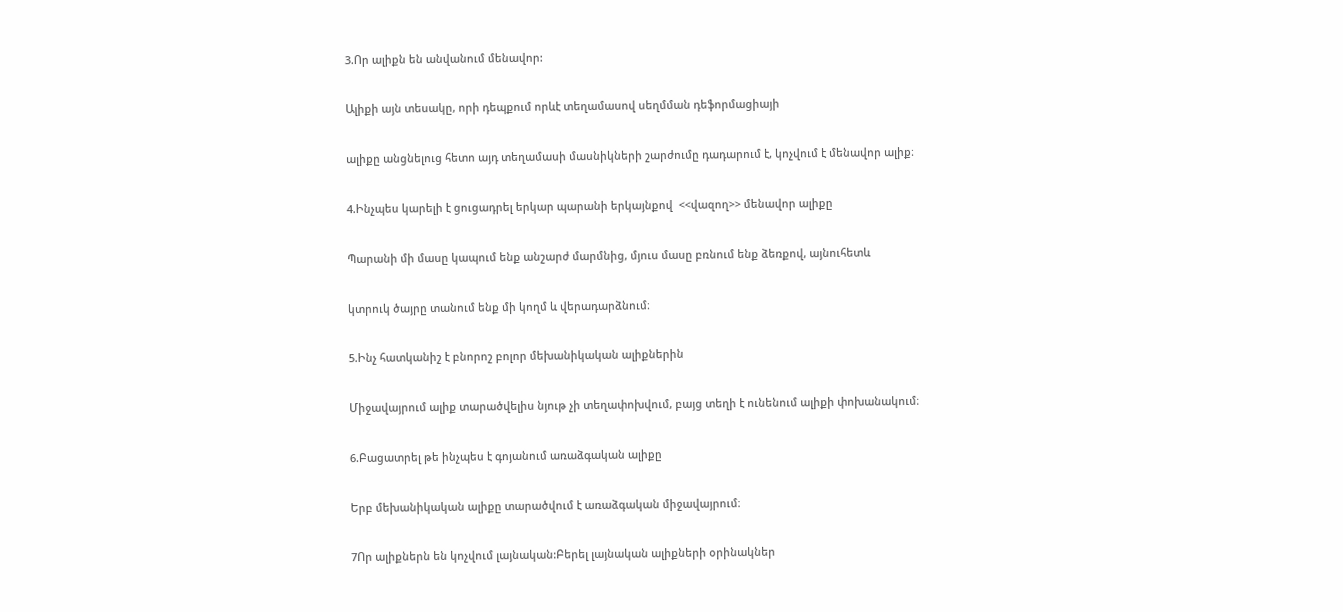3.Որ ալիքն են անվանում մենավոր:

Ալիքի այն տեսակը, որի դեպքում որևէ տեղամասով սեղմման դեֆորմացիայի

ալիքը անցնելուց հետո այդ տեղամասի մասնիկների շարժումը դադարում է, կոչվում է մենավոր ալիք։

4.Ինչպես կարելի է ցուցադրել երկար պարանի երկայնքով  <<վազող>> մենավոր ալիքը

Պարանի մի մասը կապում ենք անշարժ մարմնից, մյուս մասը բռնում ենք ձեռքով, այնուհետև

կտրուկ ծայրը տանում ենք մի կողմ և վերադարձնում։

5.Ինչ հատկանիշ է բնորոշ բոլոր մեխանիկական ալիքներին

Միջավայրում ալիք տարածվելիս նյութ չի տեղափոխվում, բայց տեղի է ունենում ալիքի փոխանակում։

6.Բացատրել թե ինչպես է գոյանում առաձգական ալիքը

Երբ մեխանիկական ալիքը տարածվում է առաձգական միջավայրում։

7Որ ալիքներն են կոչվում լայնական:Բերել լայնական ալիքների օրինակներ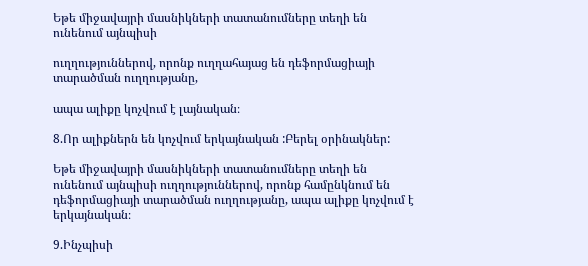Եթե միջավայրի մասնիկների տատանումները տեղի են ունենում այնպիսի

ուղղություններով, որոնք ուղղահայաց են դեֆորմացիայի տարածման ուղղությանը,

ապա ալիքը կոչվում է լայնական։

8.Որ ալիքներն են կոչվում երկայնական :Բերել օրինակներ:

Եթե միջավայրի մասնիկների տատանումները տեղի են ունենում այնպիսի ուղղություններով, որոնք համընկնում են դեֆորմացիայի տարածման ուղղությանը, ապա ալիքը կոչվում է երկայնական։

9.Ինչպիսի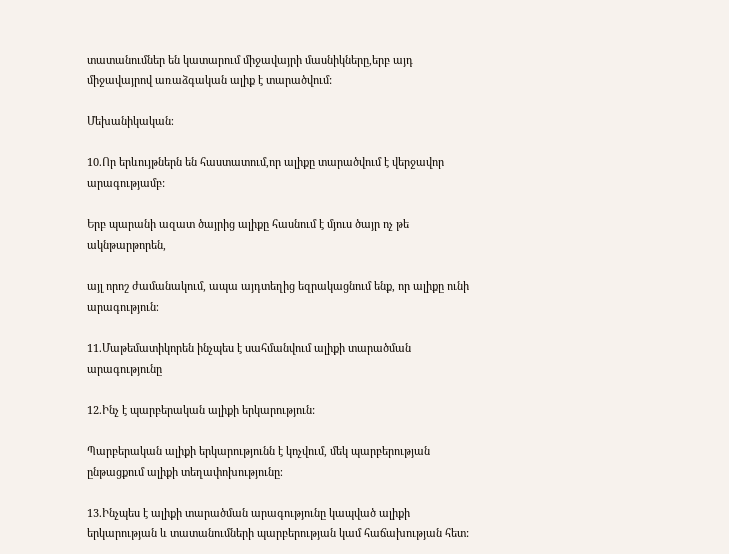տատանումներ են կատարում միջավայրի մասնիկները,երբ այդ միջավայրով առաձգական ալիք է տարածվում:

Մեխանիկական։

10.Որ երևույթներն են հաստատում,որ ալիքը տարածվում է վերջավոր արագությամբ:

Երբ պարանի ազատ ծայրից ալիքը հասնում է մյուս ծայր ոչ թե ակնթարթորեն,

այլ որոշ ժամանակում, ապա այդտեղից եզրակացնում ենք, որ ալիքը ունի արագություն։

11.Մաթեմատիկորեն ինչպես է սահմանվում ալիքի տարածման արագությունը

12.Ինչ է պարբերական ալիքի երկարություն:

Պարբերական ալիքի երկարությունն է կոչվում, մեկ պարբերության ընթացքում ալիքի տեղափոխությունը։

13.Ինչպես է ալիքի տարածման արագությունը կապված ալիքի երկարության և տատանումների պարբերության կամ հաճախության հետ: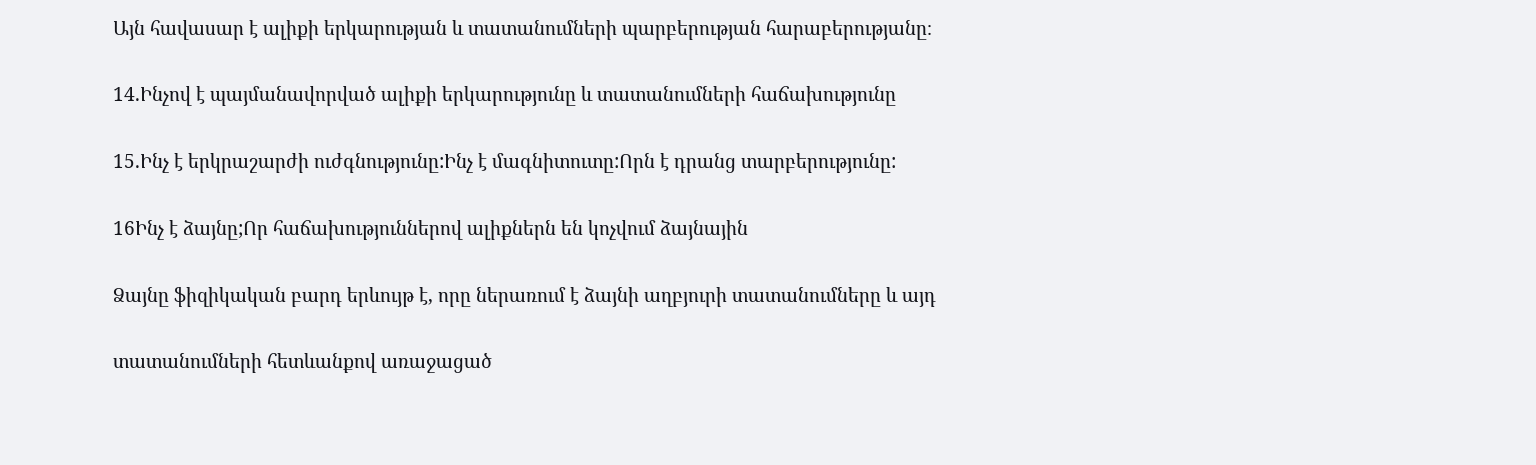Այն հավասար է ալիքի երկարության և տատանումների պարբերության հարաբերությանը։

14.Ինչով է պայմանավորված ալիքի երկարությունը և տատանումների հաճախությունը

15.Ինչ է երկրաշարժի ուժգնությունը:Ինչ է մագնիտուտը:Որն է դրանց տարբերությունը:

16Ինչ է ձայնը;Որ հաճախություններով ալիքներն են կոչվում ձայնային

Ձայնը ֆիզիկական բարդ երևույթ է, որը ներառում է ձայնի աղբյուրի տատանումները և այդ

տատանումների հետևանքով առաջացած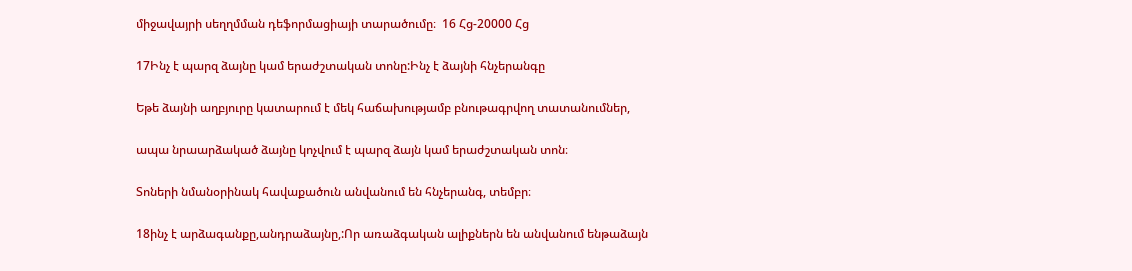միջավայրի սեղղմման դեֆորմացիայի տարածումը։  16 Հց-20000 Հց

17Ինչ է պարզ ձայնը կամ երաժշտական տոնը:Ինչ է ձայնի հնչերանգը

Եթե ձայնի աղբյուրը կատարում է մեկ հաճախությամբ բնութագրվող տատանումներ,

ապա նրաարձակած ձայնը կոչվում է պարզ ձայն կամ երաժշտական տոն։

Տոների նմանօրինակ հավաքածուն անվանում են հնչերանգ, տեմբր։

18ինչ է արձագանքը,անդրաձայնը,:Որ առաձգական ալիքներն են անվանում ենթաձայն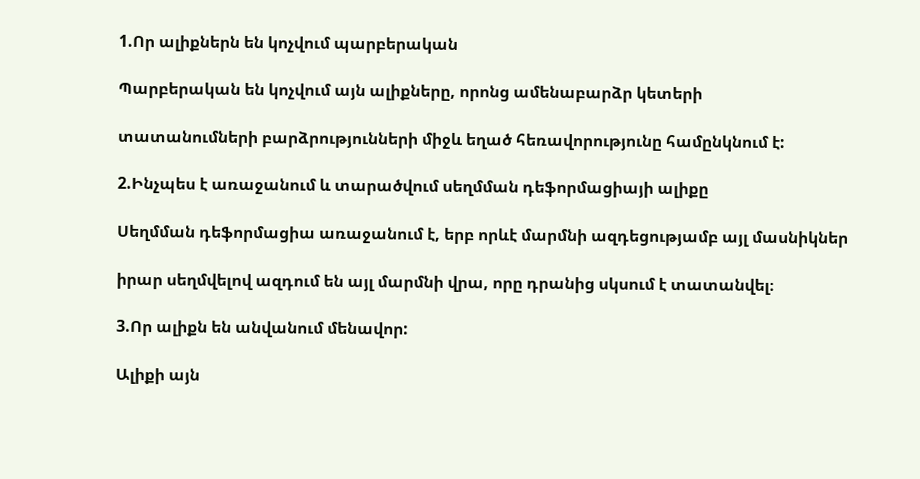1.Որ ալիքներն են կոչվում պարբերական

Պարբերական են կոչվում այն ալիքները, որոնց ամենաբարձր կետերի

տատանումների բարձրությունների միջև եղած հեռավորությունը համընկնում է:

2.Ինչպես է առաջանում և տարածվում սեղմման դեֆորմացիայի ալիքը

Սեղմման դեֆորմացիա առաջանում է, երբ որևէ մարմնի ազդեցությամբ այլ մասնիկներ

իրար սեղմվելով ազդում են այլ մարմնի վրա, որը դրանից սկսում է տատանվել։

3.Որ ալիքն են անվանում մենավոր:

Ալիքի այն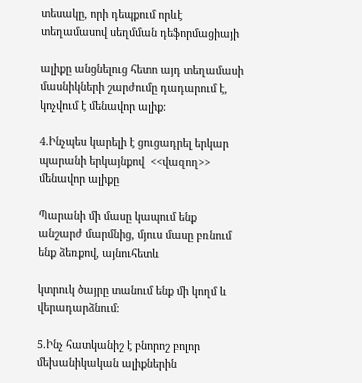տեսակը, որի դեպքում որևէ տեղամասով սեղմման դեֆորմացիայի

ալիքը անցնելուց հետո այդ տեղամասի մասնիկների շարժումը դադարում է, կոչվում է մենավոր ալիք։

4.Ինչպես կարելի է ցուցադրել երկար պարանի երկայնքով  <<վազող>> մենավոր ալիքը

Պարանի մի մասը կապում ենք անշարժ մարմնից, մյուս մասը բռնում ենք ձեռքով, այնուհետև

կտրուկ ծայրը տանում ենք մի կողմ և վերադարձնում։

5.Ինչ հատկանիշ է բնորոշ բոլոր մեխանիկական ալիքներին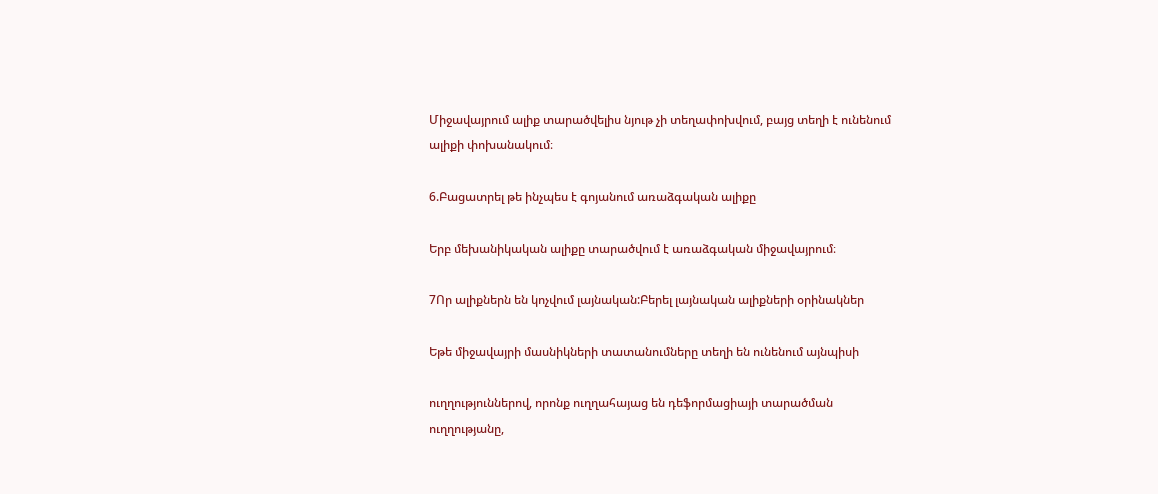Միջավայրում ալիք տարածվելիս նյութ չի տեղափոխվում, բայց տեղի է ունենում ալիքի փոխանակում։

6.Բացատրել թե ինչպես է գոյանում առաձգական ալիքը

Երբ մեխանիկական ալիքը տարածվում է առաձգական միջավայրում։

7Որ ալիքներն են կոչվում լայնական:Բերել լայնական ալիքների օրինակներ

Եթե միջավայրի մասնիկների տատանումները տեղի են ունենում այնպիսի

ուղղություններով, որոնք ուղղահայաց են դեֆորմացիայի տարածման ուղղությանը,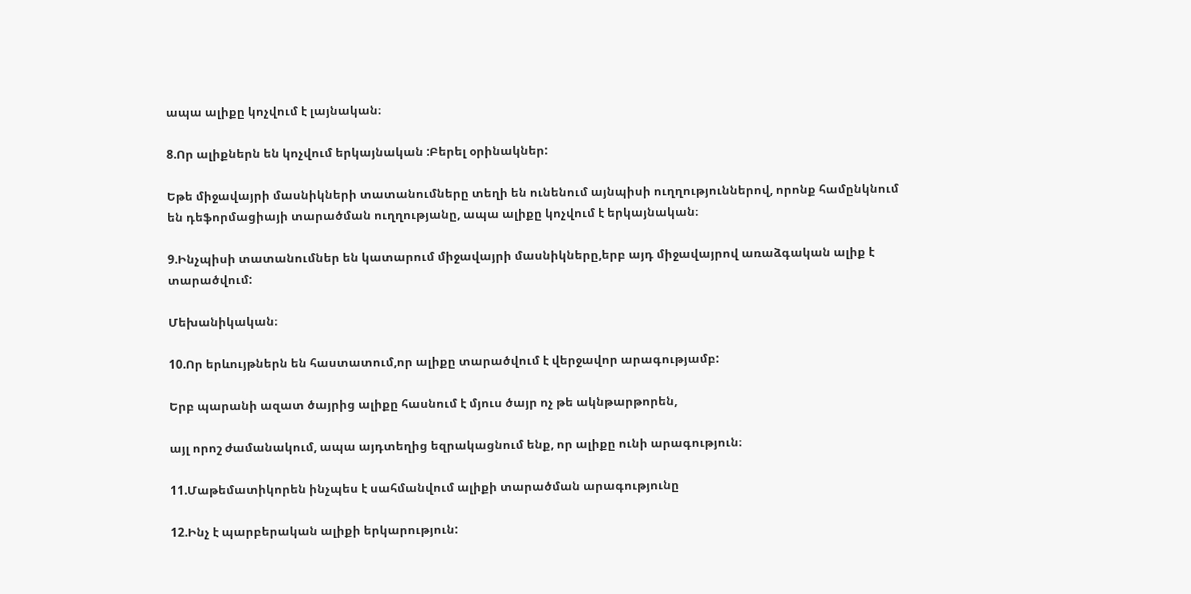ապա ալիքը կոչվում է լայնական։

8.Որ ալիքներն են կոչվում երկայնական :Բերել օրինակներ:

Եթե միջավայրի մասնիկների տատանումները տեղի են ունենում այնպիսի ուղղություններով, որոնք համընկնում են դեֆորմացիայի տարածման ուղղությանը, ապա ալիքը կոչվում է երկայնական։

9.Ինչպիսի տատանումներ են կատարում միջավայրի մասնիկները,երբ այդ միջավայրով առաձգական ալիք է տարածվում:

Մեխանիկական։

10.Որ երևույթներն են հաստատում,որ ալիքը տարածվում է վերջավոր արագությամբ:

Երբ պարանի ազատ ծայրից ալիքը հասնում է մյուս ծայր ոչ թե ակնթարթորեն,

այլ որոշ ժամանակում, ապա այդտեղից եզրակացնում ենք, որ ալիքը ունի արագություն։

11.Մաթեմատիկորեն ինչպես է սահմանվում ալիքի տարածման արագությունը

12.Ինչ է պարբերական ալիքի երկարություն: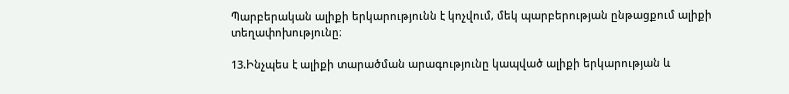Պարբերական ալիքի երկարությունն է կոչվում, մեկ պարբերության ընթացքում ալիքի տեղափոխությունը։

13.Ինչպես է ալիքի տարածման արագությունը կապված ալիքի երկարության և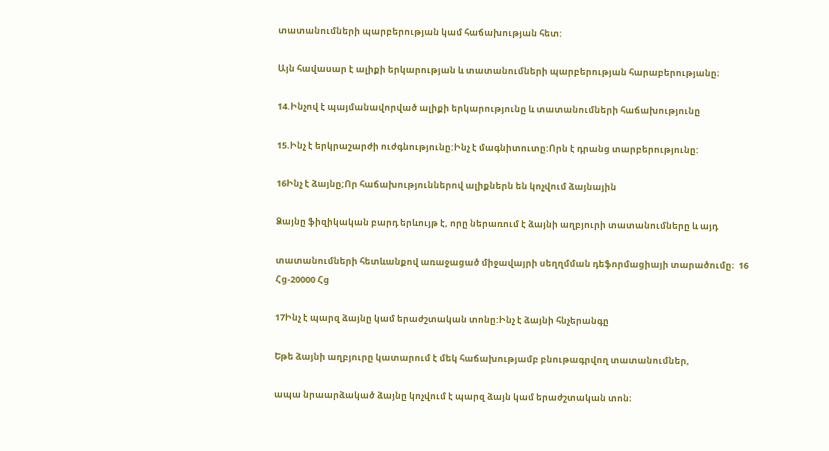տատանումների պարբերության կամ հաճախության հետ:

Այն հավասար է ալիքի երկարության և տատանումների պարբերության հարաբերությանը։

14.Ինչով է պայմանավորված ալիքի երկարությունը և տատանումների հաճախությունը

15.Ինչ է երկրաշարժի ուժգնությունը:Ինչ է մագնիտուտը:Որն է դրանց տարբերությունը:

16Ինչ է ձայնը;Որ հաճախություններով ալիքներն են կոչվում ձայնային

Ձայնը ֆիզիկական բարդ երևույթ է, որը ներառում է ձայնի աղբյուրի տատանումները և այդ

տատանումների հետևանքով առաջացած միջավայրի սեղղմման դեֆորմացիայի տարածումը։  16 Հց-20000 Հց

17Ինչ է պարզ ձայնը կամ երաժշտական տոնը:Ինչ է ձայնի հնչերանգը

Եթե ձայնի աղբյուրը կատարում է մեկ հաճախությամբ բնութագրվող տատանումներ,

ապա նրաարձակած ձայնը կոչվում է պարզ ձայն կամ երաժշտական տոն։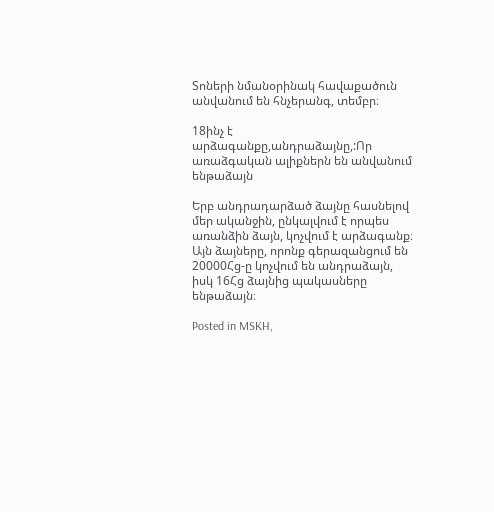Տոների նմանօրինակ հավաքածուն անվանում են հնչերանգ, տեմբր։

18ինչ է արձագանքը,անդրաձայնը,:Որ առաձգական ալիքներն են անվանում ենթաձայն

Երբ անդրադարձած ձայնը հասնելով մեր ականջին, ընկալվում է որպես առանձին ձայն, կոչվում է արձագանք։ Այն ձայները, որոնք գերազանցում են 20000Հց-ը կոչվում են անդրաձայն, իսկ 16Հց ձայնից պակասները ենթաձայն։

Posted in MSKH,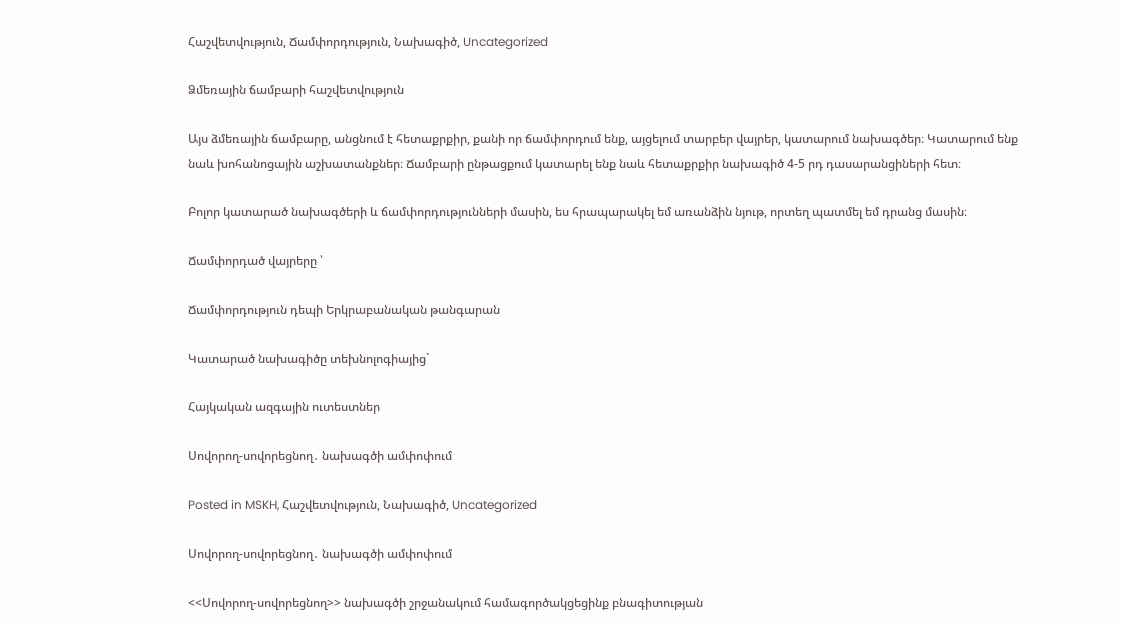Հաշվետվություն, Ճամփորդություն, Նախագիծ, Uncategorized

Ձմեռային ճամբարի հաշվետվություն

Այս ձմեռային ճամբարը, անցնում է հետաքրքիր, քանի որ ճամփորդում ենք, այցելում տարբեր վայրեր, կատարում նախագծեր։ Կատարում ենք նաև խոհանոցային աշխատանքներ։ Ճամբարի ընթացքում կատարել ենք նաև հետաքրքիր նախագիծ 4-5 րդ դասարանցիների հետ։

Բոլոր կատարած նախագծերի և ճամփորդությունների մասին, ես հրապարակել եմ առանձին նյութ, որտեղ պատմել եմ դրանց մասին։

Ճամփորդած վայրերը ՝

Ճամփորդություն դեպի Երկրաբանական թանգարան

Կատարած նախագիծը տեխնոլոգիայից`

Հայկական ազգային ուտեստներ

Սովորող-սովորեցնող․ նախագծի ամփոփում

Posted in MSKH, Հաշվետվություն, Նախագիծ, Uncategorized

Սովորող-սովորեցնող․ նախագծի ամփոփում

<<Սովորող-սովորեցնող>> նախագծի շրջանակում համագործակցեցինք բնագիտության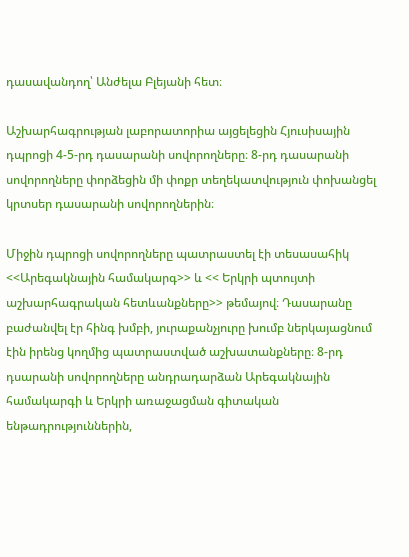դասավանդող՝ Անժելա Բլեյանի հետ։

Աշխարհագրության լաբորատորիա այցելեցին Հյուսիսային դպրոցի 4-5-րդ դասարանի սովորողները։ 8-րդ դասարանի սովորողները փորձեցին մի փոքր տեղեկատվություն փոխանցել կրտսեր դասարանի սովորողներին։

Միջին դպրոցի սովորողները պատրաստել էի տեսասահիկ <<Արեգակնային համակարգ>> և << Երկրի պտույտի աշխարհագրական հետևանքները>> թեմայով։ Դասարանը բաժանվել էր հինգ խմբի, յուրաքանչյուրը խումբ ներկայացնում էին իրենց կողմից պատրաստված աշխատանքները։ 8-րդ դսարանի սովորողները անդրադարձան Արեգակնային համակարգի և Երկրի առաջացման գիտական ենթադրություններին,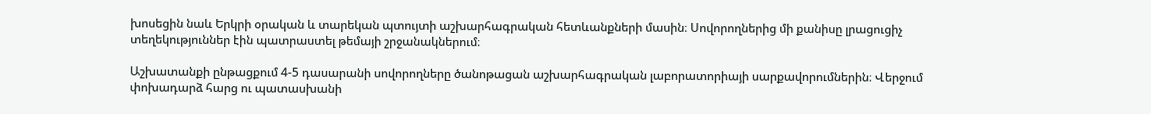խոսեցին նաև Երկրի օրական և տարեկան պտույտի աշխարհագրական հետևանքների մասին։ Սովորողներից մի քանիսը լրացուցիչ տեղեկություններ էին պատրաստել թեմայի շրջանակներում։

Աշխատանքի ընթացքում 4-5 դասարանի սովորողները ծանոթացան աշխարհագրական լաբորատորիայի սարքավորումներին։ Վերջում փոխադարձ հարց ու պատասխանի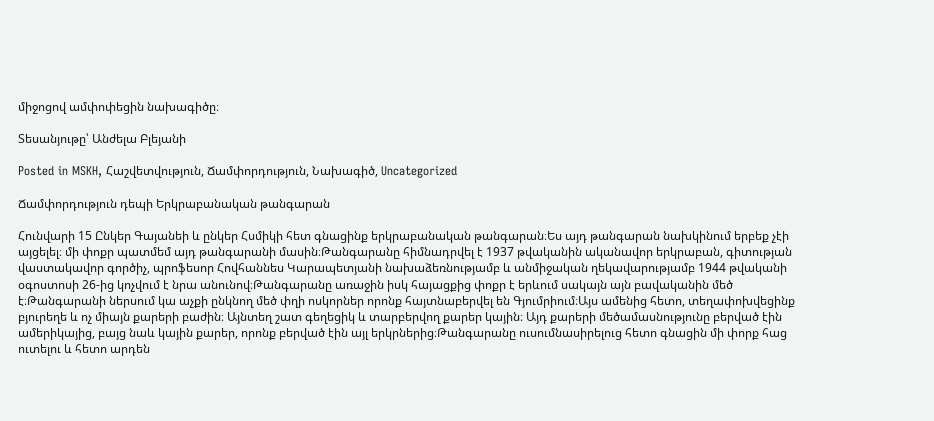միջոցով ամփոփեցին նախագիծը։

Տեսանյութը՝ Անժելա Բլեյանի

Posted in MSKH, Հաշվետվություն, Ճամփորդություն, Նախագիծ, Uncategorized

Ճամփորդություն դեպի Երկրաբանական թանգարան

Հունվարի 15 Ընկեր Գայանեի և ընկեր Հսմիկի հետ գնացինք երկրաբանական թանգարան։Ես այդ թանգարան նախկինում երբեք չէի այցելել։ մի փոքր պատմեմ այդ թանգարանի մասին։Թանգարանը հիմնադրվել է 1937 թվականին ականավոր երկրաբան, գիտության վաստակավոր գործիչ, պրոֆեսոր Հովհաննես Կարապետյանի նախաձեռնությամբ և անմիջական ղեկավարությամբ 1944 թվականի օգոստոսի 26-ից կոչվում է նրա անունով։Թանգարանը առաջին իսկ հայացքից փոքր է երևում սակայն այն բավականին մեծ է։Թանգարանի ներսում կա աչքի ընկնող մեծ փղի ոսկորներ որոնք հայտնաբերվել են Գյումրիում։Այս ամենից հետո, տեղափոխվեցինք բյուրեղե և ոչ միայն քարերի բաժին։ Այնտեղ շատ գեղեցիկ և տարբերվող քարեր կային։ Այդ քարերի մեծամասնությունը բերված էին ամերիկայից, բայց նաև կային քարեր, որոնք բերված էին այլ երկրներից։Թանգարանը ուսումնասիրելուց հետո գնացին մի փորք հաց ուտելու և հետո արդեն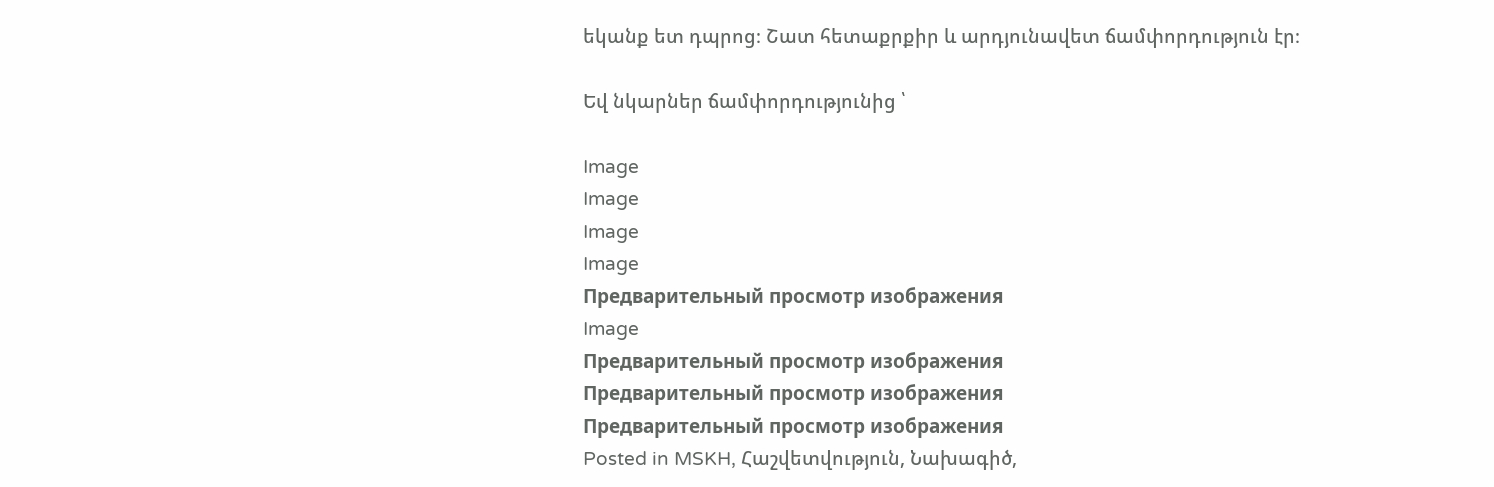եկանք ետ դպրոց։ Շատ հետաքրքիր և արդյունավետ ճամփորդություն էր։

Եվ նկարներ ճամփորդությունից ՝

Image
Image
Image
Image
Предварительный просмотр изображения
Image
Предварительный просмотр изображения
Предварительный просмотр изображения
Предварительный просмотр изображения
Posted in MSKH, Հաշվետվություն, Նախագիծ,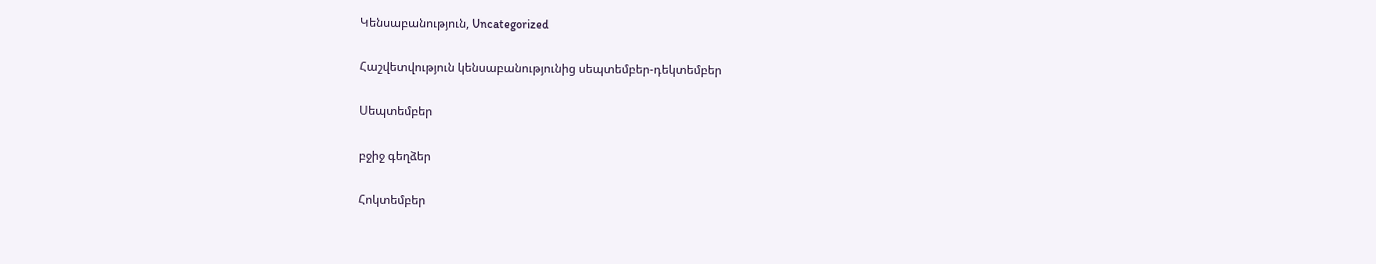Կենսաբանություն, Uncategorized

Հաշվետվություն կենսաբանությունից սեպտեմբեր-դեկտեմբեր

Սեպտեմբեր

բջիջ գեղձեր

Հոկտեմբեր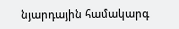նյարդային համակարգ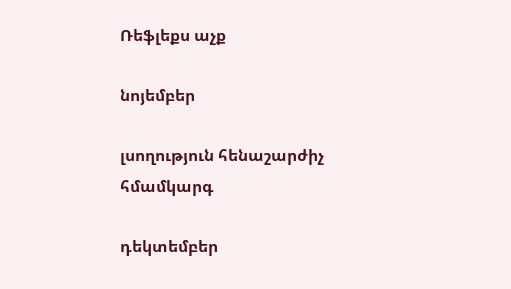Ռեֆլեքս աչք

նոյեմբեր

լսողություն հենաշարժիչ հմամկարգ

դեկտեմբեր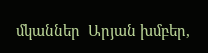մկաններ  Արյան խմբեր,